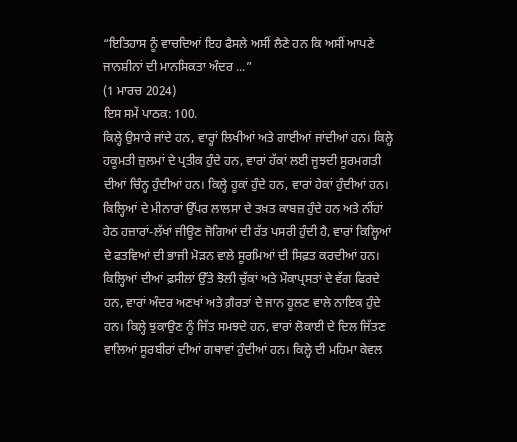“ਇਤਿਹਾਸ ਨੂੰ ਵਾਚਦਿਆਂ ਇਹ ਫੈਸਲੇ ਅਸੀਂ ਲੈਣੇ ਹਨ ਕਿ ਅਸੀਂ ਆਪਣੇ ਜਾਨਸ਼ੀਨਾਂ ਦੀ ਮਾਨਸਿਕਤਾ ਅੰਦਰ ...”
(1 ਮਾਰਚ 2024)
ਇਸ ਸਮੇਂ ਪਾਠਕ: 100.
ਕਿਲ੍ਹੇ ਉਸਾਰੇ ਜਾਂਦੇ ਹਨ, ਵਾਰ੍ਹਾਂ ਲਿਖੀਆਂ ਅਤੇ ਗਾਈਆਂ ਜਾਂਦੀਆਂ ਹਨ। ਕਿਲ੍ਹੇ ਹਕੂਮਤੀ ਜ਼ੁਲਮਾਂ ਦੇ ਪ੍ਰਤੀਕ ਹੁੰਦੇ ਹਨ, ਵਾਰਾਂ ਹੱਕਾਂ ਲਈ ਜੂਝਦੀ ਸੂਰਮਗਤੀ ਦੀਆਂ ਚਿੰਨ੍ਹ ਹੁੰਦੀਆਂ ਹਨ। ਕਿਲ੍ਹੇ ਹੂਕਾਂ ਹੁੰਦੇ ਹਨ, ਵਾਰਾਂ ਹੇਕਾਂ ਹੁੰਦੀਆਂ ਹਨ। ਕਿਲ੍ਹਿਆਂ ਦੇ ਮੀਨਾਰਾਂ ਉੱਪਰ ਲਾਲਸਾ ਦੇ ਤਖ਼ਤ ਕਾਬਜ਼ ਹੁੰਦੇ ਹਨ ਅਤੇ ਨੀਂਹਾਂ ਹੇਠ ਹਜ਼ਾਰਾਂ-ਲੱਖਾਂ ਜੀਊਣ ਜੋਗਿਆਂ ਦੀ ਰੱਤ ਪਸਰੀ ਹੁੰਦੀ ਹੈ, ਵਾਰਾਂ ਕਿਲ੍ਹਿਆਂ ਦੇ ਫਤਵਿਆਂ ਦੀ ਭਾਜੀ ਮੋੜਨ ਵਾਲੇ ਸੂਰਮਿਆਂ ਦੀ ਸਿਫ਼ਤ ਕਰਦੀਆਂ ਹਨ। ਕਿਲ੍ਹਿਆਂ ਦੀਆਂ ਫ਼ਸੀਲਾਂ ਉੱਤੇ ਝੋਲੀ ਚੁੱਕਾਂ ਅਤੇ ਮੌਕਾਪ੍ਰਸਤਾਂ ਦੇ ਵੱਗ ਫਿਰਦੇ ਹਨ, ਵਾਰਾਂ ਅੰਦਰ ਅਣਖਾਂ ਅਤੇ ਗ਼ੈਰਤਾਂ ਦੇ ਜਾਨ ਹੂਲਣ ਵਾਲੇ ਨਾਇਕ ਹੁੰਦੇ ਹਨ। ਕਿਲ੍ਹੇ ਝੁਕਾਉਣ ਨੂੰ ਜਿੱਤ ਸਮਝਦੇ ਹਨ, ਵਾਰਾਂ ਲੋਕਾਈ ਦੇ ਦਿਲ ਜਿੱਤਣ ਵਾਲਿਆਂ ਸੂਰਬੀਰਾਂ ਦੀਆਂ ਗਥਾਵਾਂ ਹੁੰਦੀਆਂ ਹਨ। ਕਿਲ੍ਹੇ ਦੀ ਮਹਿਮਾ ਕੇਵਲ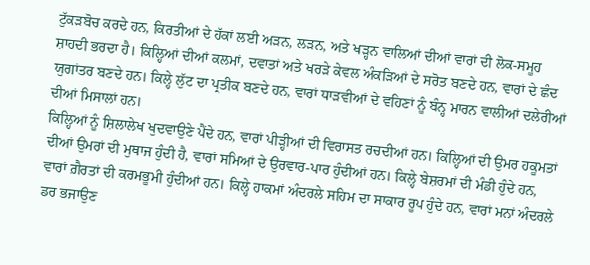ਟੁੱਕੜਬੋਚ ਕਰਦੇ ਹਨ, ਕਿਰਤੀਆਂ ਦੇ ਹੱਕਾਂ ਲਈ ਅੜਨ, ਲੜਨ, ਅਤੇ ਖੜ੍ਹਨ ਵਾਲਿਆਂ ਦੀਆਂ ਵਾਰਾਂ ਦੀ ਲੋਕ-ਸਮੂਹ ਸ਼ਾਹਦੀ ਭਰਦਾ ਹੈ। ਕਿਲ੍ਹਿਆਂ ਦੀਆਂ ਕਲਮਾਂ, ਦਵਾਤਾਂ ਅਤੇ ਖਰੜੇ ਕੇਵਲ ਅੰਕੜਿਆਂ ਦੇ ਸਰੋਤ ਬਣਦੇ ਹਨ, ਵਾਰਾਂ ਦੇ ਛੰਦ ਯੁਗਾਂਤਰ ਬਣਦੇ ਹਨ। ਕਿਲ੍ਹੇ ਲੁੱਟ ਦਾ ਪ੍ਰਤੀਕ ਬਣਦੇ ਹਨ, ਵਾਰਾਂ ਧਾੜਵੀਆਂ ਦੇ ਵਹਿਣਾਂ ਨੂੰ ਬੰਨ੍ਹ ਮਾਰਨ ਵਾਲੀਆਂ ਦਲੇਰੀਆਂ ਦੀਆਂ ਮਿਸਾਲਾਂ ਹਨ।
ਕਿਲ੍ਹਿਆਂ ਨੂੰ ਸ਼ਿਲਾਲੇਖ ਖੁਦਵਾਉਣੇ ਪੈਂਦੇ ਹਨ, ਵਾਰਾਂ ਪੀੜ੍ਹੀਆਂ ਦੀ ਵਿਰਾਸਤ ਰਚਦੀਆਂ ਹਨ। ਕਿਲ੍ਹਿਆਂ ਦੀ ਉਮਰ ਹਕੂਮਤਾਂ ਦੀਆਂ ਉਮਰਾਂ ਦੀ ਮੁਥਾਜ ਹੁੰਦੀ ਹੈ, ਵਾਰਾਂ ਸਮਿਆਂ ਦੇ ਉਰਵਾਰ-ਪਾਰ ਹੁੰਦੀਆਂ ਹਨ। ਕਿਲ੍ਹੇ ਬੇਸ਼ਰਮਾਂ ਦੀ ਮੰਡੀ ਹੁੰਦੇ ਹਨ, ਵਾਰਾਂ ਗ਼ੈਰਤਾਂ ਦੀ ਕਰਮਭੂਮੀ ਹੁੰਦੀਆਂ ਹਨ। ਕਿਲ੍ਹੇ ਹਾਕਮਾਂ ਅੰਦਰਲੇ ਸਹਿਮ ਦਾ ਸਾਕਾਰ ਰੂਪ ਹੁੰਦੇ ਹਨ, ਵਾਰਾਂ ਮਨਾਂ ਅੰਦਰਲੇ ਡਰ ਭਜਾਉਣ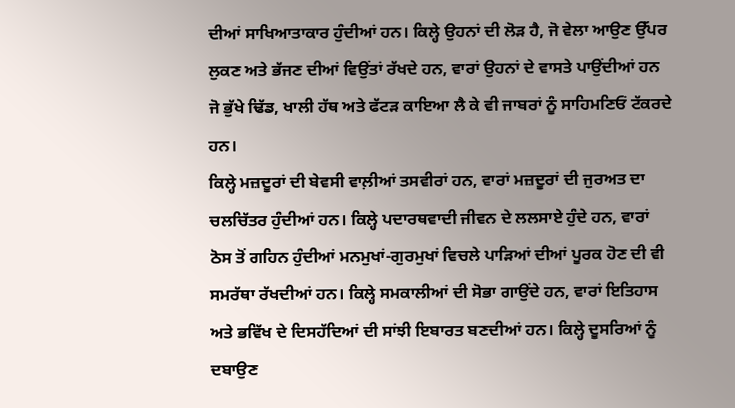ਦੀਆਂ ਸਾਖਿਆਤਾਕਾਰ ਹੁੰਦੀਆਂ ਹਨ। ਕਿਲ੍ਹੇ ਉਹਨਾਂ ਦੀ ਲੋੜ ਹੈ, ਜੋ ਵੇਲਾ ਆਉਣ ਉੱਪਰ ਲੁਕਣ ਅਤੇ ਭੱਜਣ ਦੀਆਂ ਵਿਉਂਤਾਂ ਰੱਖਦੇ ਹਨ, ਵਾਰਾਂ ਉਹਨਾਂ ਦੇ ਵਾਸਤੇ ਪਾਉਂਦੀਆਂ ਹਨ ਜੋ ਭੁੱਖੇ ਢਿੱਡ, ਖਾਲੀ ਹੱਥ ਅਤੇ ਫੱਟੜ ਕਾਇਆ ਲੈ ਕੇ ਵੀ ਜਾਬਰਾਂ ਨੂੰ ਸਾਹਿਮਣਿਓਂ ਟੱਕਰਦੇ ਹਨ।
ਕਿਲ੍ਹੇ ਮਜ਼ਦੂਰਾਂ ਦੀ ਬੇਵਸੀ ਵਾਲ਼ੀਆਂ ਤਸਵੀਰਾਂ ਹਨ, ਵਾਰਾਂ ਮਜ਼ਦੂਰਾਂ ਦੀ ਜੁਰਅਤ ਦਾ ਚਲਚਿੱਤਰ ਹੁੰਦੀਆਂ ਹਨ। ਕਿਲ੍ਹੇ ਪਦਾਰਥਵਾਦੀ ਜੀਵਨ ਦੇ ਲਲਸਾਏ ਹੁੰਦੇ ਹਨ, ਵਾਰਾਂ ਠੋਸ ਤੋਂ ਗਹਿਨ ਹੁੰਦੀਆਂ ਮਨਮੁਖਾਂ-ਗੁਰਮੁਖਾਂ ਵਿਚਲੇ ਪਾੜਿਆਂ ਦੀਆਂ ਪੂਰਕ ਹੋਣ ਦੀ ਵੀ ਸਮਰੱਥਾ ਰੱਖਦੀਆਂ ਹਨ। ਕਿਲ੍ਹੇ ਸਮਕਾਲੀਆਂ ਦੀ ਸੋਭਾ ਗਾਉਂਦੇ ਹਨ, ਵਾਰਾਂ ਇਤਿਹਾਸ ਅਤੇ ਭਵਿੱਖ ਦੇ ਦਿਸਹੱਦਿਆਂ ਦੀ ਸਾਂਝੀ ਇਬਾਰਤ ਬਣਦੀਆਂ ਹਨ। ਕਿਲ੍ਹੇ ਦੂਸਰਿਆਂ ਨੂੰ ਦਬਾਉਣ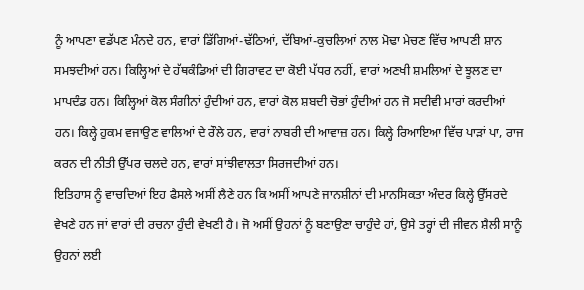ਨੂੰ ਆਪਣਾ ਵਡੱਪਣ ਮੰਨਦੇ ਹਨ, ਵਾਰਾਂ ਡਿੱਗਿਆਂ-ਢੱਠਿਆਂ, ਦੱਬਿਆਂ-ਕੁਚਲਿਆਂ ਨਾਲ ਮੋਢਾ ਮੇਚਣ ਵਿੱਚ ਆਪਣੀ ਸ਼ਾਨ ਸਮਝਦੀਆਂ ਹਨ। ਕਿਲ੍ਹਿਆਂ ਦੇ ਹੱਥਕੰਡਿਆਂ ਦੀ ਗਿਰਾਵਟ ਦਾ ਕੋਈ ਪੱਧਰ ਨਹੀਂ, ਵਾਰਾਂ ਅਣਖੀ ਸ਼ਮਲਿਆਂ ਦੇ ਝੂਲਣ ਦਾ ਮਾਪਦੰਡ ਹਨ। ਕਿਲ੍ਹਿਆਂ ਕੋਲ ਸੰਗੀਨਾਂ ਹੁੰਦੀਆਂ ਹਨ, ਵਾਰਾਂ ਕੋਲ ਸ਼ਬਦੀ ਚੋਭਾਂ ਹੁੰਦੀਆਂ ਹਨ ਜੋ ਸਦੀਵੀ ਮਾਰਾਂ ਕਰਦੀਆਂ ਹਨ। ਕਿਲ੍ਹੇ ਹੁਕਮ ਵਜਾਉਣ ਵਾਲਿਆਂ ਦੇ ਰੌਲੇ ਹਨ, ਵਾਰਾਂ ਨਾਬਰੀ ਦੀ ਆਵਾਜ਼ ਹਨ। ਕਿਲ੍ਹੇ ਰਿਆਇਆ ਵਿੱਚ ਪਾੜਾਂ ਪਾ, ਰਾਜ ਕਰਨ ਦੀ ਨੀਤੀ ਉੱਪਰ ਚਲਦੇ ਹਨ, ਵਾਰਾਂ ਸਾਂਝੀਵਾਲਤਾ ਸਿਰਜਦੀਆਂ ਹਨ।
ਇਤਿਹਾਸ ਨੂੰ ਵਾਚਦਿਆਂ ਇਹ ਫੈਸਲੇ ਅਸੀਂ ਲੈਣੇ ਹਨ ਕਿ ਅਸੀਂ ਆਪਣੇ ਜਾਨਸ਼ੀਨਾਂ ਦੀ ਮਾਨਸਿਕਤਾ ਅੰਦਰ ਕਿਲ੍ਹੇ ਉੱਸਰਦੇ ਵੇਖਣੇ ਹਨ ਜਾਂ ਵਾਰਾਂ ਦੀ ਰਚਨਾ ਹੁੰਦੀ ਵੇਖਣੀ ਹੈ। ਜੋ ਅਸੀਂ ਉਹਨਾਂ ਨੂੰ ਬਣਾਉਣਾ ਚਾਹੁੰਦੇ ਹਾਂ, ਉਸੇ ਤਰ੍ਹਾਂ ਦੀ ਜੀਵਨ ਸ਼ੈਲੀ ਸਾਨੂੰ ਉਹਨਾਂ ਲਈ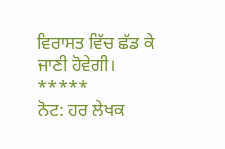ਵਿਰਾਸਤ ਵਿੱਚ ਛੱਡ ਕੇ ਜਾਣੀ ਹੋਵੇਗੀ।
*****
ਨੋਟ: ਹਰ ਲੇਖਕ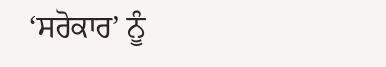‘ਸਰੋਕਾਰ’ ਨੂੰ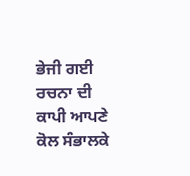ਭੇਜੀ ਗਈ ਰਚਨਾ ਦੀ ਕਾਪੀ ਆਪਣੇ ਕੋਲ ਸੰਭਾਲਕੇ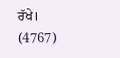ਰੱਖੇ।
(4767)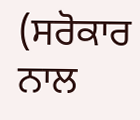(ਸਰੋਕਾਰ ਨਾਲ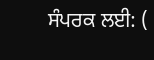ਸੰਪਰਕ ਲਈ: (